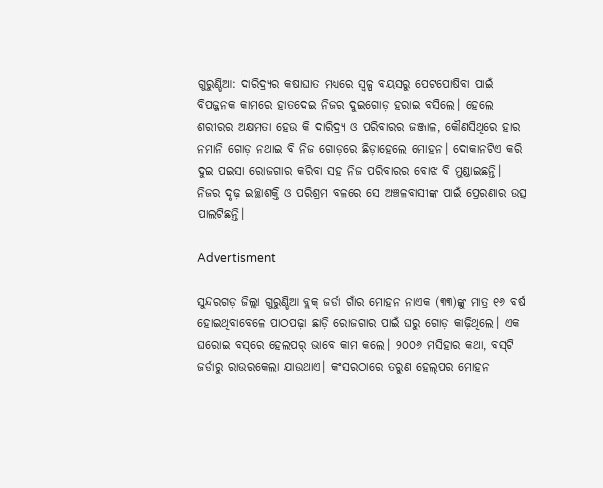ଗୁରୁଣ୍ଡିଆ: ଦାରିଦ୍ର୍ୟର କଷାଘାତ ମଧ୍ୟରେ ସ୍ବଳ୍ପ ବୟସରୁ ପେଟପୋଷିବା ପାଇଁ ବିପଜ୍ଜନକ କାମରେ ହାତଦେଇ ନିଜର ଦୁଇଗୋଡ଼ ହରାଇ ବସିଲେ। ହେଲେ ଶରୀରର ଅକ୍ଷମତା ହେଉ କି ଦାରିଦ୍ର୍ୟ ଓ ପରିବାରର ଜଞ୍ଜାଳ, କୌଣସିଥିରେ ହାର ନମାନି ଗୋଡ଼ ନଥାଇ ବି ନିଜ ଗୋଡ଼ରେ ଛିଡ଼ାହେଲେ ମୋହନ। ଦୋକାନଟିଏ କରି ଦୁଇ ପଇସା ରୋଜଗାର କରିବା ସହ ନିଜ ପରିବାରର ବୋଝ ବି ମୁଣ୍ଡାଇଛନ୍ତି। ନିଜର ଦୃଢ଼ ଇଚ୍ଛାଶକ୍ତି ଓ ପରିଶ୍ରମ ବଳରେ ସେ ଅଞ୍ଚଳବାସୀଙ୍କ ପାଇଁ ପ୍ରେରଣାର ଉତ୍ସ ପାଲଟିଛନ୍ତି।

Advertisment

ସୁନ୍ଦରଗଡ଼ ଜିଲ୍ଲା ଗୁରୁଣ୍ଡିଆ ବ୍ଲକ୍ ଜର୍ଡା ଗାଁର ମୋହନ ନାଏକ (୩୩)ଙ୍କୁ ମାତ୍ର ୧୬ ବର୍ଷ ହୋଇଥିବାବେଳେ ପାଠପଢ଼ା ଛାଡ଼ି ରୋଜଗାର ପାଇଁ ଘରୁ ଗୋଡ଼ କାଢ଼ିଥିଲେ। ଏକ ଘରୋଇ ବସ୍‌ରେ ହେଲପର୍‌ ଭାବେ କାମ କଲେ। ୨୦୦୬ ମସିହାର କଥା, ବସ୍‌ଟି ଜର୍ଡାରୁ ରାଉରକେଲା ଯାଉଥାଏ। କଂସରଠାରେ ତରୁଣ ‌ହେଲ୍‌ପର ମୋହନ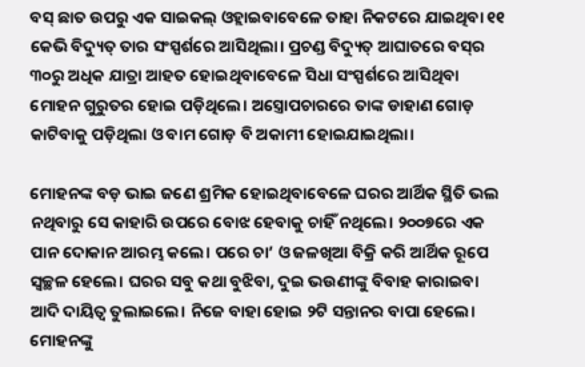ବସ୍‌ ଛାତ ଉପରୁ ଏକ ସାଇକଲ୍ ଓହ୍ଲାଇବାବେଳେ ତାହା ନିକଟରେ ଯାଇଥିବା ୧୧ କେଭି ବିଦ୍ୟୁତ୍ ତାର ସଂସ୍ପର୍ଶରେ ଆସିଥିଲା। ପ୍ରଚଣ୍ଡ ବିଦ୍ୟୁତ୍‌ ଆଘାତରେ ବସ୍‌ର ୩୦ରୁ ଅଧିକ ଯାତ୍ରା ଆହତ ହୋଇଥିବାବେଳେ ସିଧା ସଂସ୍ପର୍ଶରେ ଆସିଥିବା ମୋହନ ଗୁରୁତର ହୋଇ ପଡ଼ିଥିଲେ। ଅସ୍ତ୍ରୋପଚାରରେ ତାଙ୍କ ଡାହାଣ ଗୋଡ଼ କାଟିବାକୁ ପଡ଼ିଥିଲା ଓ ବାମ ଗୋଡ଼ ବି ଅକାମୀ ହୋଇଯାଇଥିଲା।

ମୋହନଙ୍କ ବଡ଼ ଭାଇ ଜଣେ ଶ୍ରମିକ ହୋଇଥିବାବେଳେ ଘରର ଆର୍ଥିକ ସ୍ଥିତି ଭଲ ନଥିବାରୁ ସେ କାହାରି ଉପରେ ବୋଝ ହେବାକୁ ଚାହିଁ ନଥିଲେ। ୨୦୦୭ରେ ଏକ ପାନ ଦୋକାନ ଆରମ୍ଭ କଲେ। ପରେ ଚା’ ଓ ଜଳଖିଆ ବିକ୍ରି କରି ଆର୍ଥିକ ରୂପେ ସ୍ବଚ୍ଛ‌ଳ ହେଲେ। ଘରର ସବୁ କଥ‌ା ବୁଝିବା, ଦୁଇ ଭଉଣୀଙ୍କୁ ବିବାହ କାରାଇବା ଆଦି ଦାୟିତ୍ବ ତୁଲାଇଲେ। ନିଜେ ବାହା ହୋଇ ୨ଟି ସନ୍ତାନର ବାପା ହେଲେ। ମୋହନଙ୍କୁ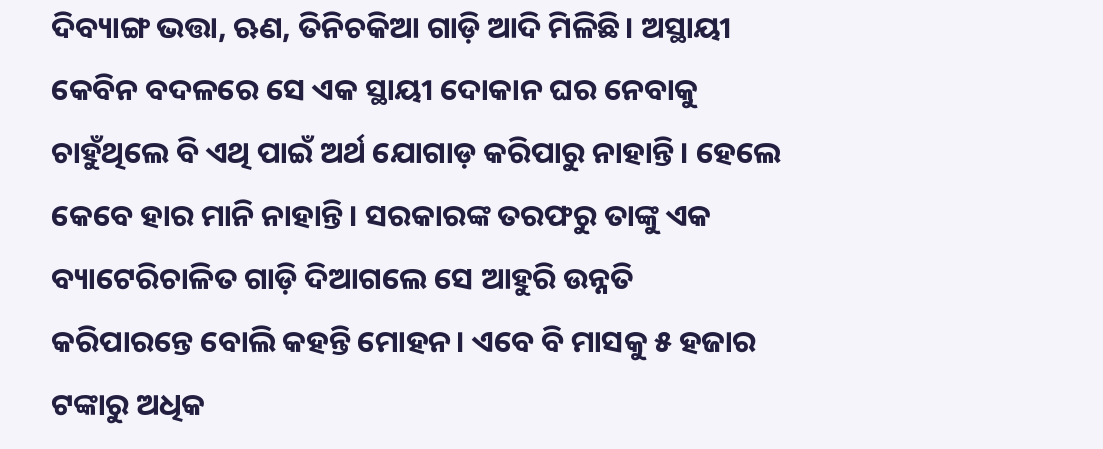ଦିବ୍ୟାଙ୍ଗ ଭତ୍ତା, ଋଣ, ତିନିଚକିଆ ଗାଡ଼ି ଆଦି ମିଳିଛି। ଅସ୍ଥାୟୀ କେବିନ ବଦଳରେ ସେ ଏକ ସ୍ଥାୟୀ ଦୋକାନ ଘର ନେବାକୁ ଚାହୁଁଥିଲେ ବି ଏଥି ପାଇଁ ଅର୍ଥ ଯୋଗାଡ଼ କରିପାରୁ ନାହାନ୍ତି। ହେଲେ କେବେ ହାର ମାନି ନାହାନ୍ତି। ସରକାରଙ୍କ ତରଫରୁ ତାଙ୍କୁ ଏକ ବ୍ୟାଟେରିଚାଳିତ ଗାଡ଼ି ଦିଆଗଲେ ସେ ଆହୁରି ଉନ୍ନତି କରିପାରନ୍ତେ ବୋଲି କହନ୍ତି ମୋହନ। ଏବେ ବି ମାସକୁ ୫ ହଜାର ଟଙ୍କାରୁ ଅଧିକ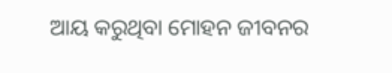ଆୟ କରୁଥିବା ମୋହନ ଜୀବନର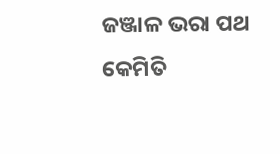ଜଞ୍ଜାଳ ଭରା ପଥ କେମିତି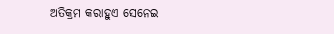ଅତିକ୍ରମ କରାହୁଏ ସେନେଇ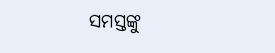ସମସ୍ତଙ୍କୁ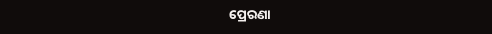ପ୍ରେରଣା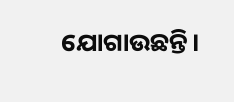ଯୋଗାଉଛନ୍ତି।